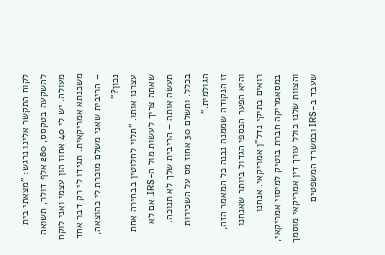לקוח התקשר אלינו נרגש: "מצאתי בית להשקעה בטקסס, 280 אלף דולר, תשואה מעולה. יש לי 40 אחוז הון עצמי ואני לוקח משכנתא אמריקאית. תגידו לי רק דבר אחד – הריבית שאני משלם מוכרת לי כהוצאה, נכון?"
עצרנו אותו. "תלוי לחלוטין בבחירה אחת שאתה צריך לעשות מול ה-IRS. אם לא תעשה אותה – הריבית שלך לא תנוכה. בכלל. ותשלם 30 אחוז מס על השכירות הגולמית."
זו הנקודה שממנה נבנה כל המאמר הזה, והיא הפער הכספי הגדול ביותר שאנחנו רואים בתיקי נדל"ן אמריקאי. אנחנו במסאמריקה חברת בוטיק למיסוי אמריקאי, והצוות שלנו כולל עורך דין אמריקאי מוסמך שעבד ב-IRS ובמשרד המשפטים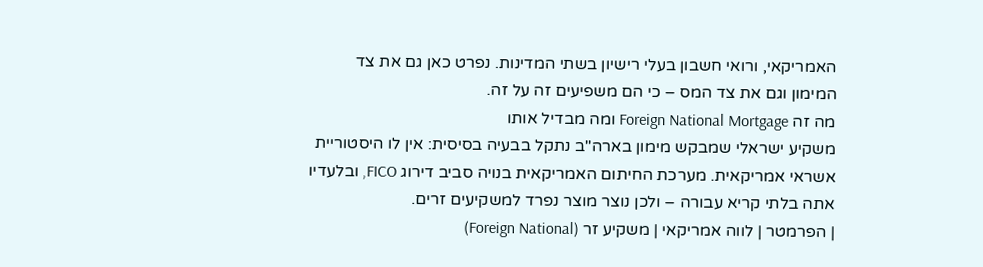האמריקאי, ורואי חשבון בעלי רישיון בשתי המדינות. נפרט כאן גם את צד המימון וגם את צד המס – כי הם משפיעים זה על זה.
מה זה Foreign National Mortgage ומה מבדיל אותו
משקיע ישראלי שמבקש מימון בארה"ב נתקל בבעיה בסיסית: אין לו היסטוריית אשראי אמריקאית. מערכת החיתום האמריקאית בנויה סביב דירוג FICO, ובלעדיו אתה בלתי קריא עבורה – ולכן נוצר מוצר נפרד למשקיעים זרים.
| הפרמטר | לווה אמריקאי | משקיע זר (Foreign National)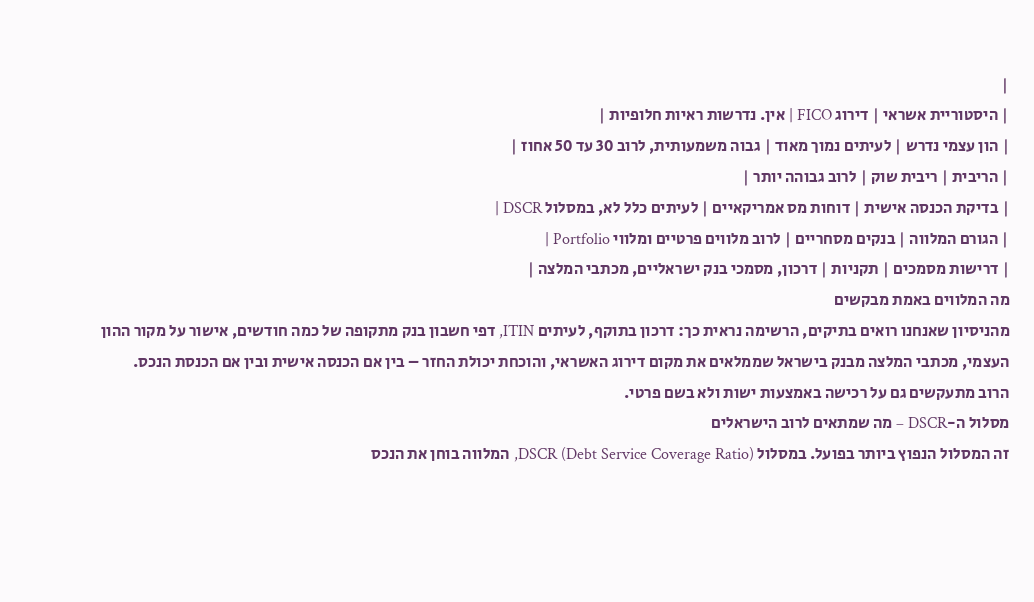|
| היסטוריית אשראי | דירוג FICO | אין. נדרשות ראיות חלופיות |
| הון עצמי נדרש | לעיתים נמוך מאוד | גבוה משמעותית, לרוב 30 עד 50 אחוז |
| הריבית | ריבית שוק | לרוב גבוהה יותר |
| בדיקת הכנסה אישית | דוחות מס אמריקאיים | לעיתים כלל לא, במסלול DSCR |
| הגורם המלווה | בנקים מסחריים | לרוב מלווים פרטיים ומלווי Portfolio |
| דרישות מסמכים | תקניות | דרכון, מסמכי בנק ישראליים, מכתבי המלצה |
מה המלווים באמת מבקשים
מהניסיון שאנחנו רואים בתיקים, הרשימה נראית כך: דרכון בתוקף, לעיתים ITIN, דפי חשבון בנק מתקופה של כמה חודשים, אישור על מקור ההון העצמי, מכתבי המלצה מבנק בישראל שממלאים את מקום דירוג האשראי, והוכחת יכולת החזר – בין אם הכנסה אישית ובין אם הכנסת הנכס. הרוב מתעקשים גם על רכישה באמצעות ישות ולא בשם פרטי.
מסלול ה-DSCR – מה שמתאים לרוב הישראלים
זה המסלול הנפוץ ביותר בפועל. במסלול DSCR (Debt Service Coverage Ratio), המלווה בוחן את הנכס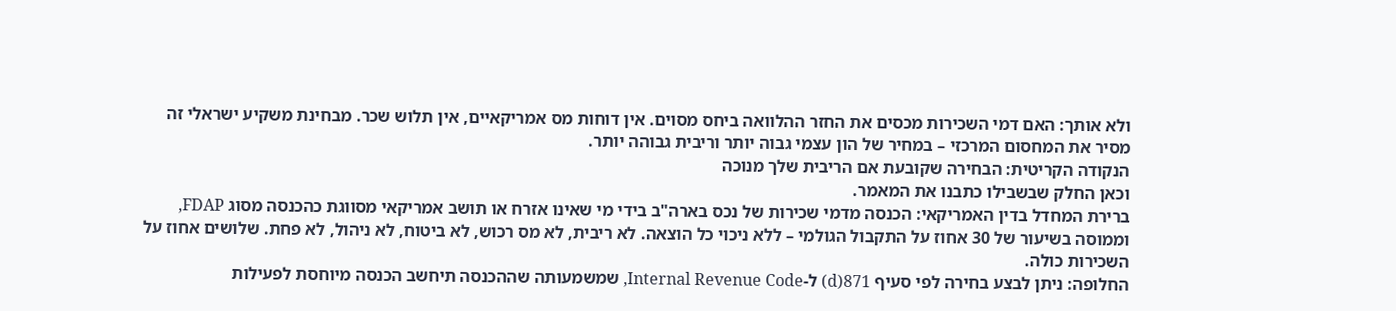ולא אותך: האם דמי השכירות מכסים את החזר ההלוואה ביחס מסוים. אין דוחות מס אמריקאיים, אין תלוש שכר. מבחינת משקיע ישראלי זה מסיר את המחסום המרכזי – במחיר של הון עצמי גבוה יותר וריבית גבוהה יותר.
הנקודה הקריטית: הבחירה שקובעת אם הריבית שלך מנוכה
וכאן החלק שבשבילו כתבנו את המאמר.
ברירת המחדל בדין האמריקאי: הכנסה מדמי שכירות של נכס בארה"ב בידי מי שאינו אזרח או תושב אמריקאי מסווגת כהכנסה מסוג FDAP, וממוסה בשיעור של 30 אחוז על התקבול הגולמי – ללא ניכוי כל הוצאה. לא ריבית, לא מס רכוש, לא ביטוח, לא ניהול, לא פחת. שלושים אחוז על השכירות כולה.
החלופה: ניתן לבצע בחירה לפי סעיף 871(d) ל-Internal Revenue Code, שמשמעותה שההכנסה תיחשב הכנסה מיוחסת לפעילות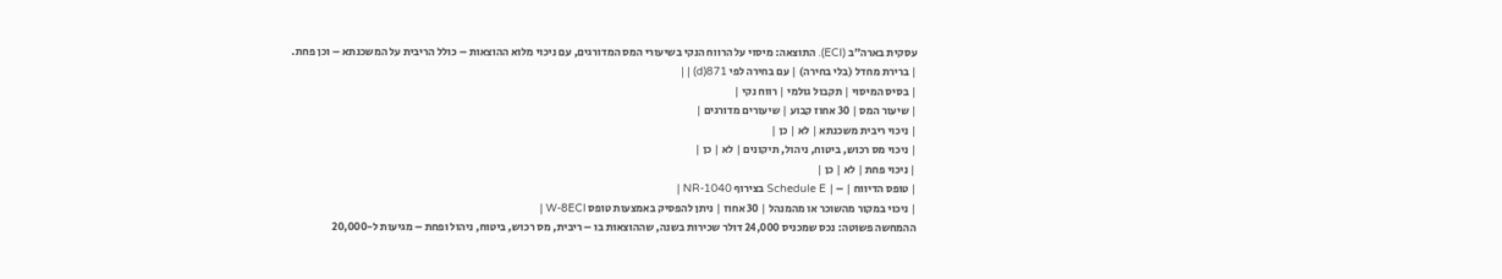עסקית בארה"ב (ECI). התוצאה: מיסוי על הרווח הנקי בשיעורי המס המדורגים, עם ניכוי מלוא ההוצאות – כולל הריבית על המשכנתא – וכן פחת.
| ברירת מחדל (בלי בחירה) | עם בחירה לפי 871(d) | |
| בסיס המיסוי | תקבול גולמי | רווח נקי |
| שיעור המס | 30 אחוז קבוע | שיעורים מדורגים |
| ניכוי ריבית משכנתא | לא | כן |
| ניכוי מס רכוש, ביטוח, ניהול, תיקונים | לא | כן |
| ניכוי פחת | לא | כן |
| טופס הדיווח | – | Schedule E בצירוף 1040-NR |
| ניכוי במקור מהשוכר או מהמנהל | 30 אחוז | ניתן להפסיק באמצעות טופס W-8ECI |
ההמחשה פשוטה: נכס שמכניס 24,000 דולר שכירות בשנה, שההוצאות בו – ריבית, מס רכוש, ביטוח, ניהול ופחת – מגיעות ל-20,000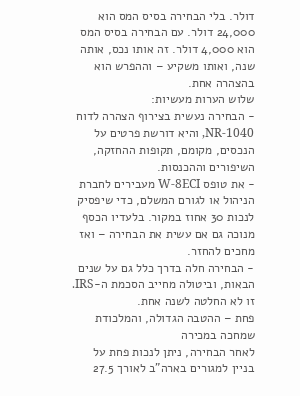דולר. בלי הבחירה בסיס המס הוא 24,000 דולר. עם הבחירה בסיס המס הוא 4,000 דולר. זה אותו נכס, אותה שנה, ואותו משקיע – וההפרש הוא בהצהרה אחת.
שלוש הערות מעשיות:
- הבחירה נעשית בצירוף הצהרה לדוח 1040-NR, והיא דורשת פרטים על הנכסים, מקומם, תקופות ההחזקה, השיפורים וההכנסות.
- את טופס W-8ECI מעבירים לחברת הניהול או לגורם המשלם, כדי שיפסיק לנכות 30 אחוז במקור. בלעדיו הכסף מנוכה גם אם עשית את הבחירה – ואז מחכים להחזר.
- הבחירה חלה בדרך כלל גם על שנים הבאות, וביטולה מחייב הסכמת ה-IRS. זו לא החלטה לשנה אחת.
פחת – ההטבה הגדולה, והמלכודת שמחכה במכירה
לאחר הבחירה, ניתן לנכות פחת על בניין למגורים בארה"ב לאורך 27.5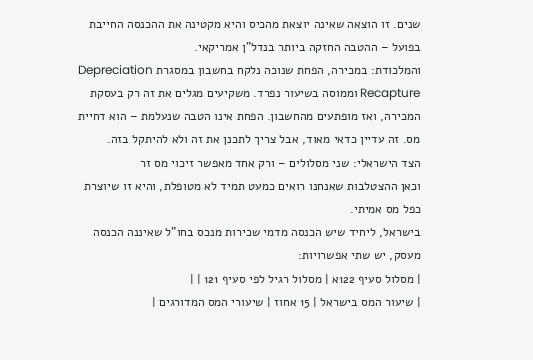שנים. זו הוצאה שאינה יוצאת מהכיס והיא מקטינה את ההכנסה החייבת בפועל – ההטבה החזקה ביותר בנדל"ן אמריקאי.
והמלכודת: במכירה, הפחת שנוכה נלקח בחשבון במסגרת Depreciation Recapture וממוסה בשיעור נפרד. משקיעים מגלים את זה רק בעסקת המכירה, ואז מופתעים מהחשבון. הפחת אינו הטבה שנעלמת – הוא דחיית מס. זה עדיין כדאי מאוד, אבל צריך לתכנן את זה ולא להיתקל בזה.
הצד הישראלי: שני מסלולים – ורק אחד מאפשר זיכוי מס זר
וכאן ההצטלבות שאנחנו רואים כמעט תמיד לא מטופלת, והיא זו שיוצרת כפל מס אמיתי.
בישראל, ליחיד שיש הכנסה מדמי שכירות מנכס בחו"ל שאיננה הכנסה מעסק, יש שתי אפשרויות:
| מסלול סעיף 122א | מסלול רגיל לפי סעיף 121 | |
| שיעור המס בישראל | 15 אחוז | שיעורי המס המדורגים |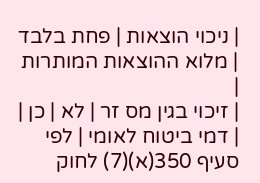| ניכוי הוצאות | פחת בלבד | מלוא ההוצאות המותרות |
| זיכוי בגין מס זר | לא | כן |
| דמי ביטוח לאומי | לפי סעיף 350(א)(7) לחוק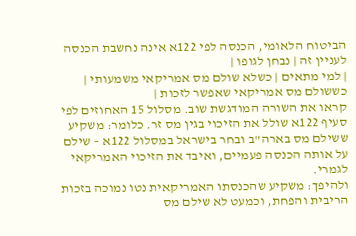הביטוח הלאומי, הכנסה לפי 122א אינה נחשבת הכנסה לעניין זה | נבחן לגופו |
| למי מתאים | כשלא שולם מס אמריקאי משמעותי | כששולם מס אמריקאי שאפשר לזכות |
קראו את השורה המודגשת שוב. מסלול 15 האחוזים לפי סעיף 122א שולל את הזיכוי בגין מס זר. כלומר: משקיע ששילם מס בארה"ב ובחר בישראל במסלול 122א – שילם על אותה הכנסה פעמיים, ואיבד את הזיכוי האמריקאי לגמרי.
ולהיפך: משקיע שהכנסתו האמריקאית נטו נמוכה בזכות הריבית והפחת, וכמעט לא שילם מס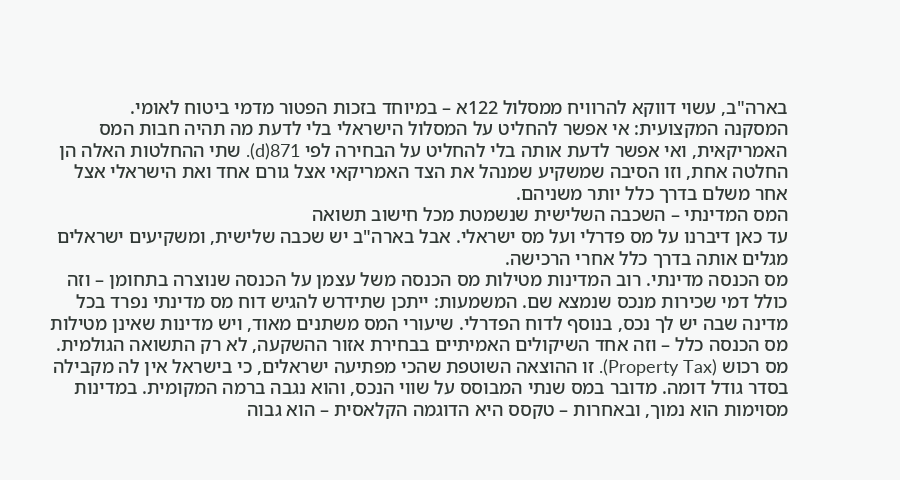בארה"ב, עשוי דווקא להרוויח ממסלול 122א – במיוחד בזכות הפטור מדמי ביטוח לאומי.
המסקנה המקצועית: אי אפשר להחליט על המסלול הישראלי בלי לדעת מה תהיה חבות המס האמריקאית, ואי אפשר לדעת אותה בלי להחליט על הבחירה לפי 871(d). שתי ההחלטות האלה הן החלטה אחת, וזו הסיבה שמשקיע שמנהל את הצד האמריקאי אצל גורם אחד ואת הישראלי אצל אחר משלם בדרך כלל יותר משניהם.
המס המדינתי – השכבה השלישית שנשמטת מכל חישוב תשואה
עד כאן דיברנו על מס פדרלי ועל מס ישראלי. אבל בארה"ב יש שכבה שלישית, ומשקיעים ישראלים מגלים אותה בדרך כלל אחרי הרכישה.
מס הכנסה מדינתי. רוב המדינות מטילות מס הכנסה משל עצמן על הכנסה שנוצרה בתחומן – וזה כולל דמי שכירות מנכס שנמצא שם. המשמעות: ייתכן שתידרש להגיש דוח מס מדינתי נפרד בכל מדינה שבה יש לך נכס, בנוסף לדוח הפדרלי. שיעורי המס משתנים מאוד, ויש מדינות שאינן מטילות מס הכנסה כלל – וזה אחד השיקולים האמיתיים בבחירת אזור ההשקעה, לא רק התשואה הגולמית.
מס רכוש (Property Tax). זו ההוצאה השוטפת שהכי מפתיעה ישראלים, כי בישראל אין לה מקבילה בסדר גודל דומה. מדובר במס שנתי המבוסס על שווי הנכס, והוא נגבה ברמה המקומית. במדינות מסוימות הוא נמוך, ובאחרות – טקסס היא הדוגמה הקלאסית – הוא גבוה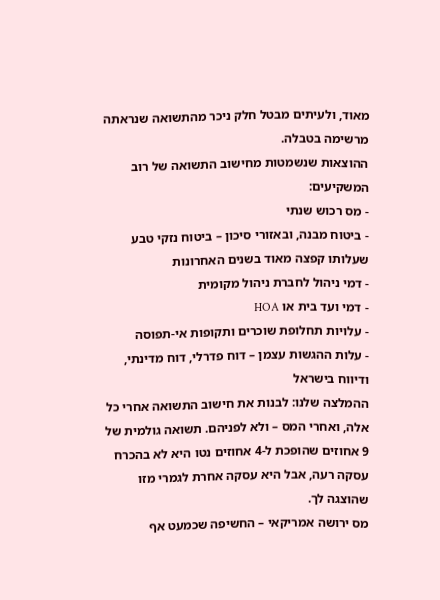מאוד, ולעיתים מבטל חלק ניכר מהתשואה שנראתה מרשימה בטבלה.
ההוצאות שנשמטות מחישוב התשואה של רוב המשקיעים:
- מס רכוש שנתי
- ביטוח מבנה, ובאזורי סיכון – ביטוח נזקי טבע שעלותו קפצה מאוד בשנים האחרונות
- דמי ניהול לחברת ניהול מקומית
- דמי ועד בית או HOA
- עלויות תחלופת שוכרים ותקופות אי-תפוסה
- עלות ההגשות עצמן – דוח פדרלי, דוח מדינתי, ודיווח בישראל
ההמלצה שלנו: לבנות את חישוב התשואה אחרי כל אלה, ואחרי המס – ולא לפניהם. תשואה גולמית של 9 אחוזים שהופכת ל-4 אחוזים נטו היא לא בהכרח עסקה רעה, אבל היא עסקה אחרת לגמרי מזו שהוצגה לך.
מס ירושה אמריקאי – החשיפה שכמעט אף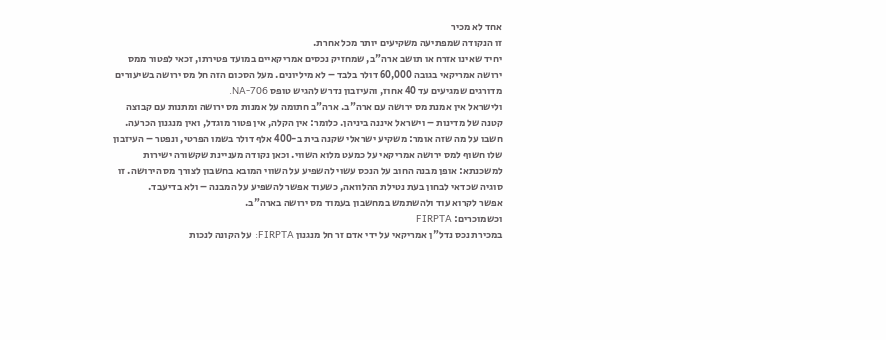אחד לא מכיר
זו הנקודה שמפתיעה משקיעים יותר מכל אחרת.
יחיד שאינו אזרח או תושב ארה"ב, שמחזיק נכסים אמריקאיים במועד פטירתו, זכאי לפטור ממס ירושה אמריקאי בגובה 60,000 דולר בלבד – לא מיליונים. מעל הסכום הזה חל מס ירושה בשיעורים מדורגים שמגיעים עד 40 אחוז, והעיזבון נדרש להגיש טופס 706-NA.
ולישראל אין אמנת מס ירושה עם ארה"ב. ארה"ב חתומה על אמנות מס ירושה ומתנות עם קבוצה קטנה של מדינות – וישראל איננה ביניהן. כלומר: אין הקלה, אין פטור מוגדל, ואין מנגנון הכרעה.
חשבו על מה שזה אומר: משקיע ישראלי שקנה בית ב-400 אלף דולר בשמו הפרטי, ונפטר – העיזבון שלו חשוף למס ירושה אמריקאי על כמעט מלוא השווי. וכאן נקודה מעניינת שקשורה ישירות למשכנתא: אופן מבנה החוב על הנכס עשוי להשפיע על השווי המובא בחשבון לצורך מס הירושה. זו סוגיה שכדאי לבחון בעת נטילת ההלוואה, כשעוד אפשר להשפיע על המבנה – ולא בדיעבד.
אפשר לקרוא עוד ולהשתמש במחשבון בעמוד מס ירושה בארה"ב.
וכשמוכרים: FIRPTA
במכירת נכס נדל"ן אמריקאי על ידי אדם זר חל מנגנון FIRPTA: על הקונה לנכות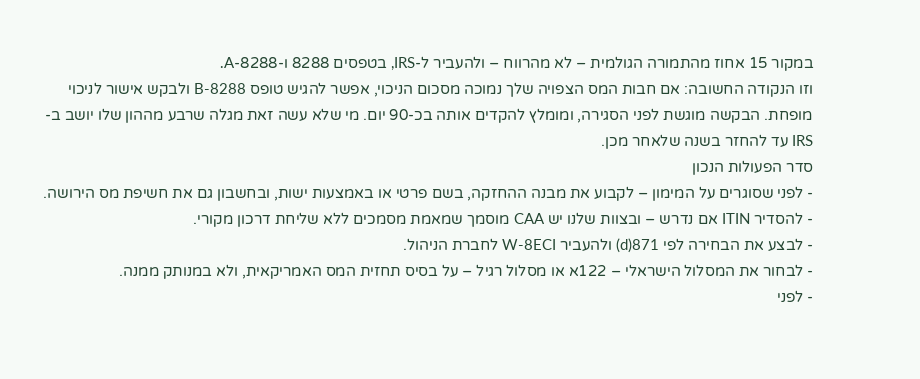במקור 15 אחוז מהתמורה הגולמית – לא מהרווח – ולהעביר ל-IRS, בטפסים 8288 ו-8288-A.
וזו הנקודה החשובה: אם חבות המס הצפויה שלך נמוכה מסכום הניכוי, אפשר להגיש טופס 8288-B ולבקש אישור לניכוי מופחת. הבקשה מוגשת לפני הסגירה, ומומלץ להקדים אותה בכ-90 יום. מי שלא עשה זאת מגלה שרבע מההון שלו יושב ב-IRS עד להחזר בשנה שלאחר מכן.
סדר הפעולות הנכון
- לפני שסוגרים על המימון – לקבוע את מבנה ההחזקה, בשם פרטי או באמצעות ישות, ובחשבון גם את חשיפת מס הירושה.
- להסדיר ITIN אם נדרש – ובצוות שלנו יש CAA מוסמך שמאמת מסמכים ללא שליחת דרכון מקורי.
- לבצע את הבחירה לפי 871(d) ולהעביר W-8ECI לחברת הניהול.
- לבחור את המסלול הישראלי – 122א או מסלול רגיל – על בסיס תחזית המס האמריקאית, ולא במנותק ממנה.
- לפני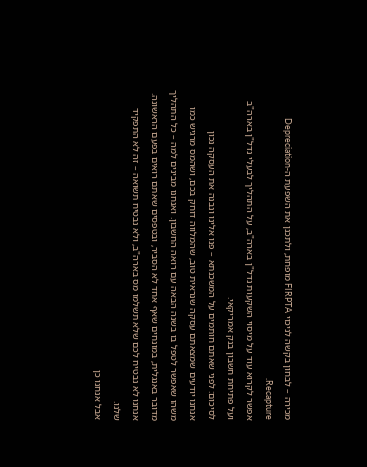מכירה – לבחון בקשה לניכוי FIRPTA מופחת, ולתכנן את השפעת ה-Depreciation Recapture.
אפשר לקרוא עוד על מיסוי השקעות נדל"ן בארה"ב, על התהליך לבעלי נדל"ן בארה"ב ועל פתיחת חשבון בנק אמריקאי.
לסיכום: לפני שאתם חותמים על המשכנתא – פנו אלינו ונבנה את העסקה נכון
אנחנו יודעים שמצאתם עסקה שנראית טוב, שהמלווה דוחק בכם, ושהמס מרגיש כמו משהו שאפשר לטפל בו בשנה הבאה עם רואה החשבון. ואנחנו מבינים למה – כל התהליך מדובר באנגלית, במונחים שאף אחד לא הסביר, ובטפסים שאתם רואים בפעם הראשונה. אנחנו לא נבטיח לכם שלא תשלמו מס בארה"ב, ולא נבטיח תשואה – זה לא התפקיד שלנו.
אבל אנחנו כן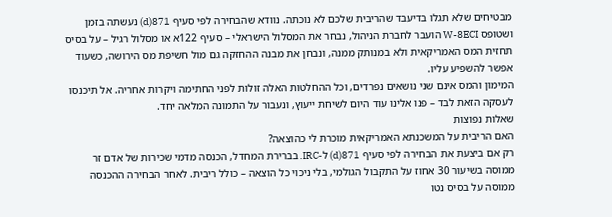מבטיחים שלא תגלו בדיעבד שהריבית שלכם לא נוכתה. נוודא שהבחירה לפי סעיף 871(d) נעשתה בזמן ושטופס W-8ECI הועבר לחברת הניהול, נבחר את המסלול הישראלי – סעיף 122א או מסלול רגיל – על בסיס תחזית המס האמריקאית ולא במנותק ממנה, ונבחן את מבנה ההחזקה גם מול חשיפת מס הירושה, כשעוד אפשר להשפיע עליו.
המימון והמס אינם שני נושאים נפרדים, וכל ההחלטות האלה זולות לפני החתימה ויקרות אחריה. אל תיכנסו לעסקה הזאת לבד – פנו אלינו עוד היום לשיחת ייעוץ, ונעבור על התמונה המלאה יחד.
שאלות נפוצות
האם הריבית על המשכנתא האמריקאית מוכרת לי כהוצאה?
רק אם ביצעת את הבחירה לפי סעיף 871(d) ל-IRC. בברירת המחדל, הכנסה מדמי שכירות של אדם זר ממוסה בשיעור 30 אחוז על התקבול הגולמי, בלי ניכוי כל הוצאה – כולל ריבית. לאחר הבחירה ההכנסה ממוסה על בסיס נטו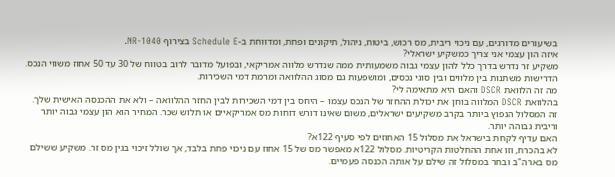בשיעורים מדורגים, עם ניכוי ריבית, מס רכוש, ביטוח, ניהול, תיקונים ופחת, ומדווחת ב-Schedule E בצירוף 1040-NR.
איזה הון עצמי אני צריך כמשקיע ישראלי?
משקיע זר נדרש בדרך כלל להון עצמי גבוה משמעותית ממה שנדרש מלווה אמריקאי, ובפועל מדובר לרוב בטווח של 30 עד 50 אחוז משווי הנכס. הדרישות משתנות בין מלווים ובין סוגי נכסים, ומושפעות גם מסוג ההלוואה ומרמת דמי השכירות.
מה זה הלוואת DSCR והאם היא מתאימה לי?
בהלוואת DSCR המלווה בוחן את יכולת ההחזר של הנכס עצמו – היחס בין דמי השכירות לבין החזר ההלוואה – ולא את ההכנסה האישית שלך. זה המסלול הנפוץ ביותר בקרב משקיעים ישראלים, משום שאינו דורש דוחות מס אמריקאיים או תלוש שכר. המחיר הוא הון עצמי גבוה יותר וריבית גבוהה יותר.
האם עדיף לקחת בישראל את מסלול 15 האחוזים לפי סעיף 122א?
לא בהכרח, וזו אחת ההחלטות הקריטיות. מסלול 122א מאפשר מס של 15 אחוז עם ניכוי פחת בלבד, אך שולל זיכוי בגין מס זר. משקיע ששילם מס בארה"ב ובחר במסלול זה שילם על אותה הכנסה פעמיים.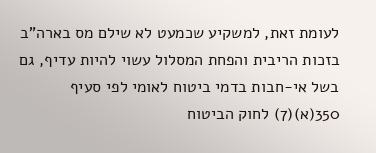לעומת זאת, למשקיע שכמעט לא שילם מס בארה"ב בזכות הריבית והפחת המסלול עשוי להיות עדיף, גם בשל אי-חבות בדמי ביטוח לאומי לפי סעיף 350(א)(7) לחוק הביטוח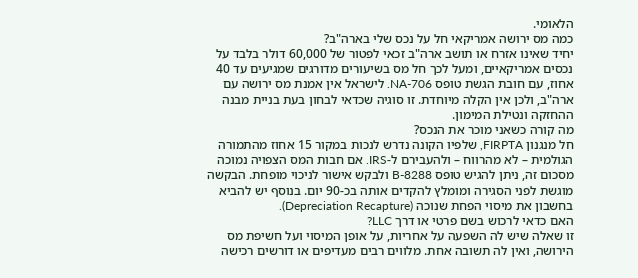הלאומי.
כמה מס ירושה אמריקאי חל על נכס שלי בארה"ב?
יחיד שאינו אזרח או תושב ארה"ב זכאי לפטור של 60,000 דולר בלבד על נכסים אמריקאיים, ומעל לכך חל מס בשיעורים מדורגים שמגיעים עד 40 אחוז, עם חובת הגשת טופס 706-NA. לישראל אין אמנת מס ירושה עם ארה"ב, ולכן אין הקלה מיוחדת. זו סוגיה שכדאי לבחון בעת בניית מבנה ההחזקה ונטילת המימון.
מה קורה כשאני מוכר את הנכס?
חל מנגנון FIRPTA, שלפיו הקונה נדרש לנכות במקור 15 אחוז מהתמורה הגולמית – לא מהרווח – ולהעבירם ל-IRS. אם חבות המס הצפויה נמוכה מסכום זה, ניתן להגיש טופס 8288-B ולבקש אישור לניכוי מופחת. הבקשה מוגשת לפני הסגירה ומומלץ להקדים אותה בכ-90 יום. בנוסף יש להביא בחשבון את מיסוי הפחת שנוכה (Depreciation Recapture).
האם כדאי לרכוש בשם פרטי או דרך LLC?
זו שאלה שיש לה השפעה על אחריות, על אופן המיסוי ועל חשיפת מס הירושה, ואין לה תשובה אחת. מלווים רבים מעדיפים או דורשים רכישה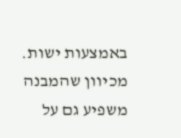באמצעות ישות. מכיוון שהמבנה משפיע גם על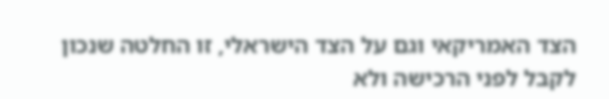הצד האמריקאי וגם על הצד הישראלי, זו החלטה שנכון לקבל לפני הרכישה ולא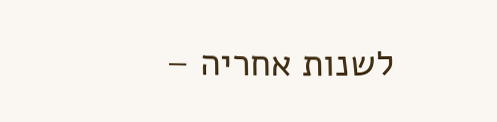לשנות אחריה –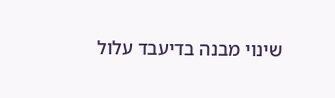שינוי מבנה בדיעבד עלול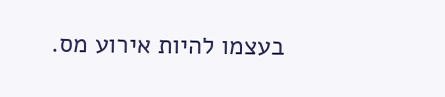בעצמו להיות אירוע מס.